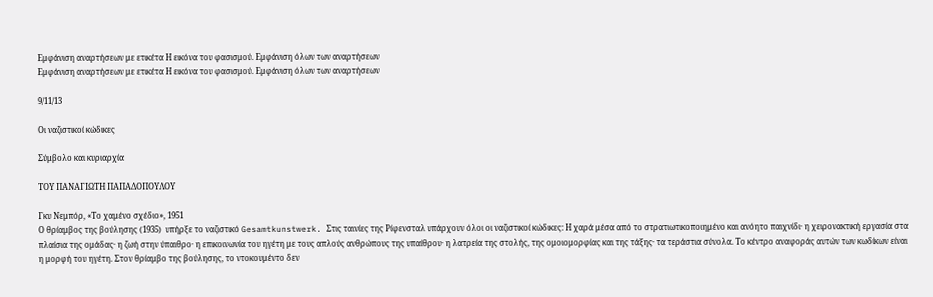Εμφάνιση αναρτήσεων με ετικέτα Η εικόνα του φασισμού. Εμφάνιση όλων των αναρτήσεων
Εμφάνιση αναρτήσεων με ετικέτα Η εικόνα του φασισμού. Εμφάνιση όλων των αναρτήσεων

9/11/13

Οι ναζιστικοί κώδικες

Σύμβολο και κυριαρχία

ΤΟΥ ΠΑΝΑΓΙΩΤΗ ΠΑΠΑΔΟΠΟΥΛΟΥ

Γκυ Νεμπόρ, «Το χαμένο σχέδιο», 1951
Ο θρίαμβος της βούλησης (1935)  υπήρξε το ναζιστικό Gesamtkunstwerk. Στις ταινίες της Ρίφενσταλ υπάρχουν όλοι οι ναζιστικοί κώδικες: Η χαρά μέσα από το στρατιωτικοποιημένο και ανόητο παιχνίδι· η χειρονακτική εργασία στα πλαίσια της ομάδας· η ζωή στην ύπαιθρο· η επικοινωνία του ηγέτη με τους απλούς ανθρώπους της υπαίθρου· η λατρεία της στολής, της ομοιομορφίας και της τάξης· τα τεράστια σύνολα. Το κέντρο αναφοράς αυτών των κωδίκων είναι η μορφή του ηγέτη. Στον θρίαμβο της βούλησης, το ντοκουμέντο δεν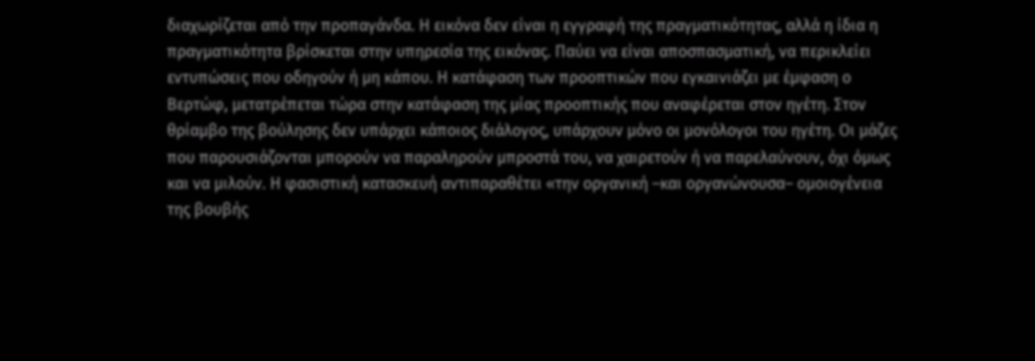διαχωρίζεται από την προπαγάνδα. Η εικόνα δεν είναι η εγγραφή της πραγματικότητας, αλλά η ίδια η πραγματικότητα βρίσκεται στην υπηρεσία της εικόνας. Παύει να είναι αποσπασματική, να περικλείει εντυπώσεις που οδηγούν ή μη κάπου. Η κατάφαση των προοπτικών που εγκαινιάζει με έμφαση ο Βερτώφ, μετατρέπεται τώρα στην κατάφαση της μίας προοπτικής που αναφέρεται στον ηγέτη. Στον θρίαμβο της βούλησης δεν υπάρχει κάποιος διάλογος, υπάρχουν μόνο οι μονόλογοι του ηγέτη. Οι μάζες που παρουσιάζονται μπορούν να παραληρούν μπροστά του, να χαιρετούν ή να παρελαύνουν, όχι όμως και να μιλούν. Η φασιστική κατασκευή αντιπαραθέτει «την οργανική –και οργανώνουσα– ομοιογένεια της βουβής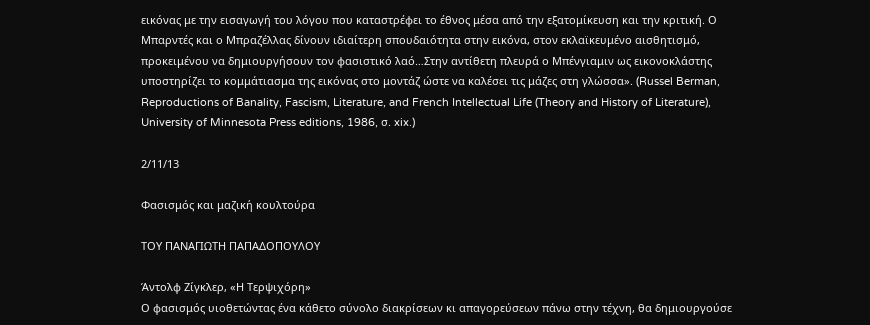εικόνας με την εισαγωγή του λόγου που καταστρέφει το έθνος μέσα από την εξατομίκευση και την κριτική. Ο Μπαρντές και ο Μπραζέλλας δίνουν ιδιαίτερη σπουδαιότητα στην εικόνα, στον εκλαϊκευμένο αισθητισμό, προκειμένου να δημιουργήσουν τον φασιστικό λαό…Στην αντίθετη πλευρά ο Μπένγιαμιν ως εικονοκλάστης υποστηρίζει το κομμάτιασμα της εικόνας στο μοντάζ ώστε να καλέσει τις μάζες στη γλώσσα». (Russel Berman, Reproductions of Banality, Fascism, Literature, and French Intellectual Life (Theory and History of Literature), University of Minnesota Press editions, 1986, σ. xix.)

2/11/13

Φασισμός και μαζική κουλτούρα

ΤΟΥ ΠΑΝΑΓΙΩΤΗ ΠΑΠΑΔΟΠΟΥΛΟΥ

Άντολφ Ζίγκλερ, «Η Τερψιχόρη»
Ο φασισμός υιοθετώντας ένα κάθετο σύνολο διακρίσεων κι απαγορεύσεων πάνω στην τέχνη, θα δημιουργούσε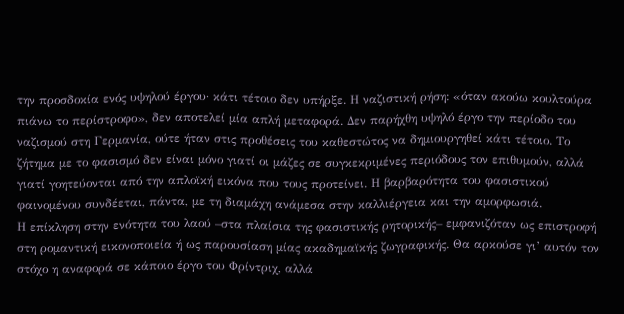την προσδοκία ενός υψηλού έργου· κάτι τέτοιο δεν υπήρξε. Η ναζιστική ρήση: «όταν ακούω κουλτούρα πιάνω το περίστροφο», δεν αποτελεί μία απλή μεταφορά. Δεν παρήχθη υψηλό έργο την περίοδο του ναζισμού στη Γερμανία, ούτε ήταν στις προθέσεις του καθεστώτος να δημιουργηθεί κάτι τέτοιο. Το ζήτημα με το φασισμό δεν είναι μόνο γιατί οι μάζες σε συγκεκριμένες περιόδους τον επιθυμούν, αλλά γιατί γοητεύονται από την απλοϊκή εικόνα που τους προτείνει. Η βαρβαρότητα του φασιστικού φαινομένου συνδέεται, πάντα, με τη διαμάχη ανάμεσα στην καλλιέργεια και την αμορφωσιά.
Η επίκληση στην ενότητα του λαού –στα πλαίσια της φασιστικής ρητορικής– εμφανιζόταν ως επιστροφή στη ρομαντική εικονοποιεία ή ως παρουσίαση μίας ακαδημαϊκής ζωγραφικής. Θα αρκούσε γι’ αυτόν τον στόχο η αναφορά σε κάποιο έργο του Φρίντριχ, αλλά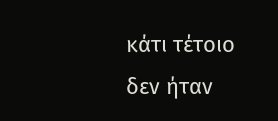κάτι τέτοιο δεν ήταν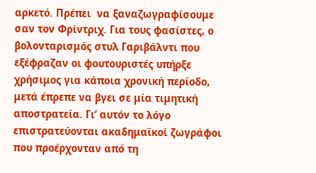αρκετό. Πρέπει  να ξαναζωγραφίσουμε σαν τον Φρίντριχ. Για τους φασίστες, ο βολονταρισμός στυλ Γαριβάλντι που εξέφραζαν οι φουτουριστές υπήρξε χρήσιμος για κάποια χρονική περίοδο, μετά έπρεπε να βγει σε μία τιμητική αποστρατεία. Γι’ αυτόν το λόγο επιστρατεύονται ακαδημαϊκοί ζωγράφοι που προέρχονταν από τη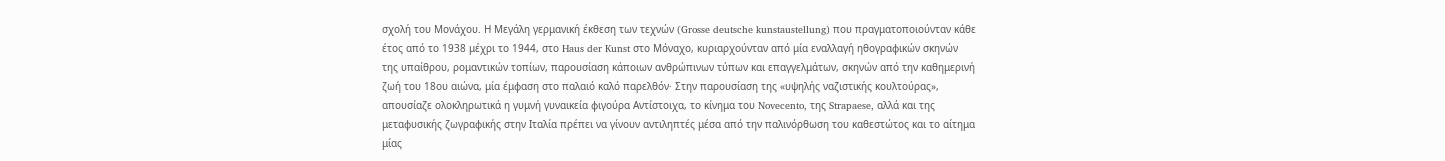σχολή του Μονάχου. Η Μεγάλη γερμανική έκθεση των τεχνών (Grosse deutsche kunstaustellung) που πραγματοποιούνταν κάθε έτος από το 1938 μέχρι το 1944, στο Haus der Kunst στο Μόναχο, κυριαρχούνταν από μία εναλλαγή ηθογραφικών σκηνών της υπαίθρου, ρομαντικών τοπίων, παρουσίαση κάποιων ανθρώπινων τύπων και επαγγελμάτων, σκηνών από την καθημερινή ζωή του 18ου αιώνα, μία έμφαση στο παλαιό καλό παρελθόν· Στην παρουσίαση της «υψηλής ναζιστικής κουλτούρας», απουσίαζε ολοκληρωτικά η γυμνή γυναικεία φιγούρα Αντίστοιχα, το κίνημα του Novecento, της Strapaese, αλλά και της μεταφυσικής ζωγραφικής στην Ιταλία πρέπει να γίνουν αντιληπτές μέσα από την παλινόρθωση του καθεστώτος και το αίτημα μίας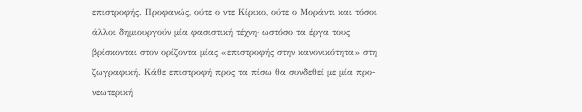επιστροφής. Προφανώς, ούτε ο ντε Κίρικο, ούτε ο Μοράντι και τόσοι άλλοι δημιουργούν μία φασιστική τέχνη· ωστόσο τα έργα τους βρίσκονται στον ορίζοντα μίας «επιστροφής στην κανονικότητα» στη ζωγραφική. Κάθε επιστροφή προς τα πίσω θα συνδεθεί με μία προ-νεωτερική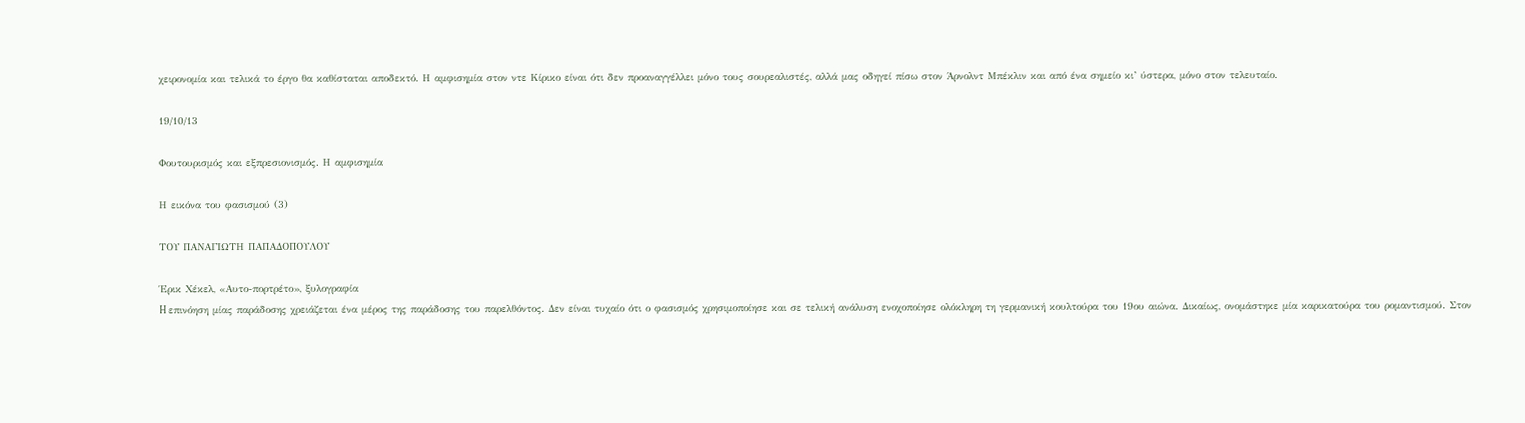χειρονομία και τελικά το έργο θα καθίσταται αποδεκτό. Η αμφισημία στον ντε Κίρικο είναι ότι δεν προαναγγέλλει μόνο τους σουρεαλιστές, αλλά μας οδηγεί πίσω στον Άρνολντ Μπέκλιν και από ένα σημείο κι’ ύστερα, μόνο στον τελευταίο.

19/10/13

Φουτουρισμός και εξπρεσιονισμός. Η αμφισημία

Η εικόνα του φασισμού (3)

ΤΟΥ ΠΑΝΑΓΙΩΤΗ ΠΑΠΑΔΟΠΟΥΛΟΥ

Έρικ Χέκελ, «Αυτο-πορτρέτο», ξυλογραφία
H επινόηση μίας παράδοσης χρειάζεται ένα μέρος της παράδοσης του παρελθόντος. Δεν είναι τυχαίο ότι ο φασισμός χρησιμοποίησε και σε τελική ανάλυση ενοχοποίησε ολόκληρη τη γερμανική κουλτούρα του 19ου αιώνα. Δικαίως, ονομάστηκε μία καρικατούρα του ρομαντισμού. Στον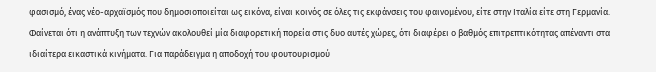φασισμό, ένας νέο-αρχαϊσμός που δημοσιοποιείται ως εικόνα, είναι κοινός σε όλες τις εκφάνσεις του φαινομένου, είτε στην Ιταλία είτε στη Γερμανία. Φαίνεται ότι η ανάπτυξη των τεχνών ακολουθεί μία διαφορετική πορεία στις δυο αυτές χώρες, ότι διαφέρει ο βαθμός επιτρεπτικότητας απέναντι στα ιδιαίτερα εικαστικά κινήματα. Για παράδειγμα η αποδοχή του φουτουρισμού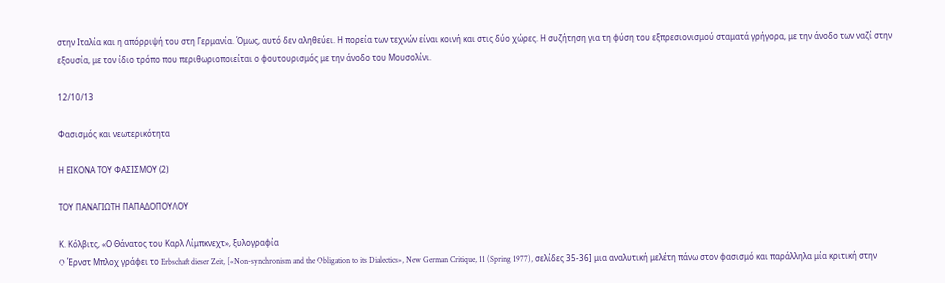στην Ιταλία και η απόρριψή του στη Γερμανία. Όμως, αυτό δεν αληθεύει. Η πορεία των τεχνών είναι κοινή και στις δύο χώρες. Η συζήτηση για τη φύση του εξπρεσιονισμού σταματά γρήγορα, με την άνοδο των ναζί στην εξουσία, με τον ίδιο τρόπο που περιθωριοποιείται ο φουτουρισμός με την άνοδο του Μουσολίνι.

12/10/13

Φασισμός και νεωτερικότητα

Η ΕΙΚΟΝΑ ΤΟΥ ΦΑΣΙΣΜΟΥ (2)

ΤΟΥ ΠΑΝΑΓΙΩΤΗ ΠΑΠΑΔΟΠΟΥΛΟΥ

Κ. Κόλβιτς, «Ο Θάνατος του Καρλ Λίμπκνεχτ», ξυλογραφία
O Έρνστ Μπλοχ γράφει το Erbschaft dieser Zeit, [«Non-synchronism and the Obligation to its Dialectics», New German Critique, 11 (Spring 1977), σελίδες 35-36] μια αναλυτική μελέτη πάνω στον φασισμό και παράλληλα μία κριτική στην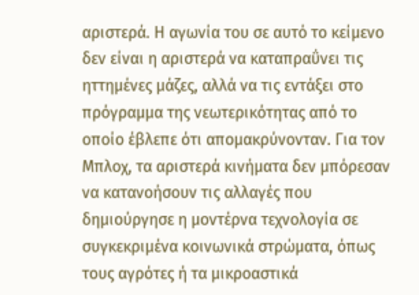αριστερά. Η αγωνία του σε αυτό το κείμενο δεν είναι η αριστερά να καταπραΰνει τις ηττημένες μάζες, αλλά να τις εντάξει στο πρόγραμμα της νεωτερικότητας από το οποίο έβλεπε ότι απομακρύνονταν. Για τον Μπλοχ, τα αριστερά κινήματα δεν μπόρεσαν να κατανοήσουν τις αλλαγές που δημιούργησε η μοντέρνα τεχνολογία σε συγκεκριμένα κοινωνικά στρώματα, όπως τους αγρότες ή τα μικροαστικά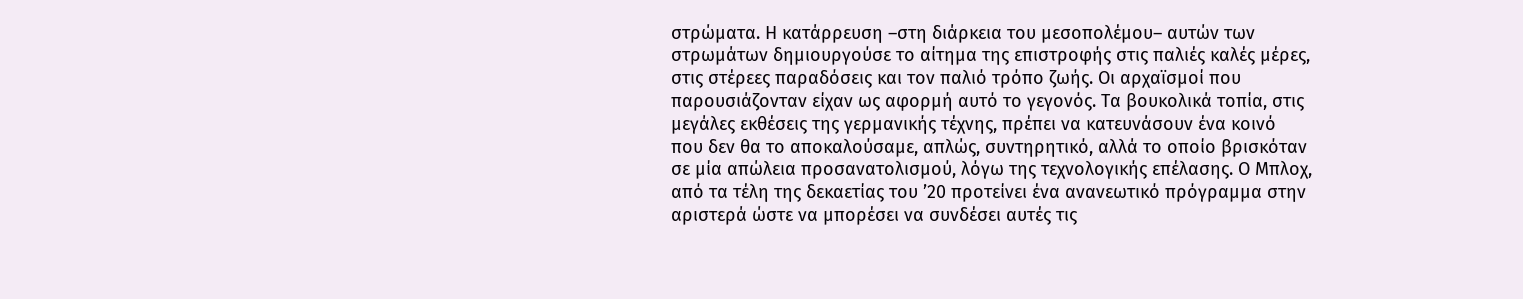στρώματα. Η κατάρρευση –στη διάρκεια του μεσοπολέμου– αυτών των στρωμάτων δημιουργούσε το αίτημα της επιστροφής στις παλιές καλές μέρες, στις στέρεες παραδόσεις και τον παλιό τρόπο ζωής. Οι αρχαϊσμοί που παρουσιάζονταν είχαν ως αφορμή αυτό το γεγονός. Τα βουκολικά τοπία, στις μεγάλες εκθέσεις της γερμανικής τέχνης, πρέπει να κατευνάσουν ένα κοινό που δεν θα το αποκαλούσαμε, απλώς, συντηρητικό, αλλά το οποίο βρισκόταν σε μία απώλεια προσανατολισμού, λόγω της τεχνολογικής επέλασης. Ο Μπλοχ, από τα τέλη της δεκαετίας του ’20 προτείνει ένα ανανεωτικό πρόγραμμα στην αριστερά ώστε να μπορέσει να συνδέσει αυτές τις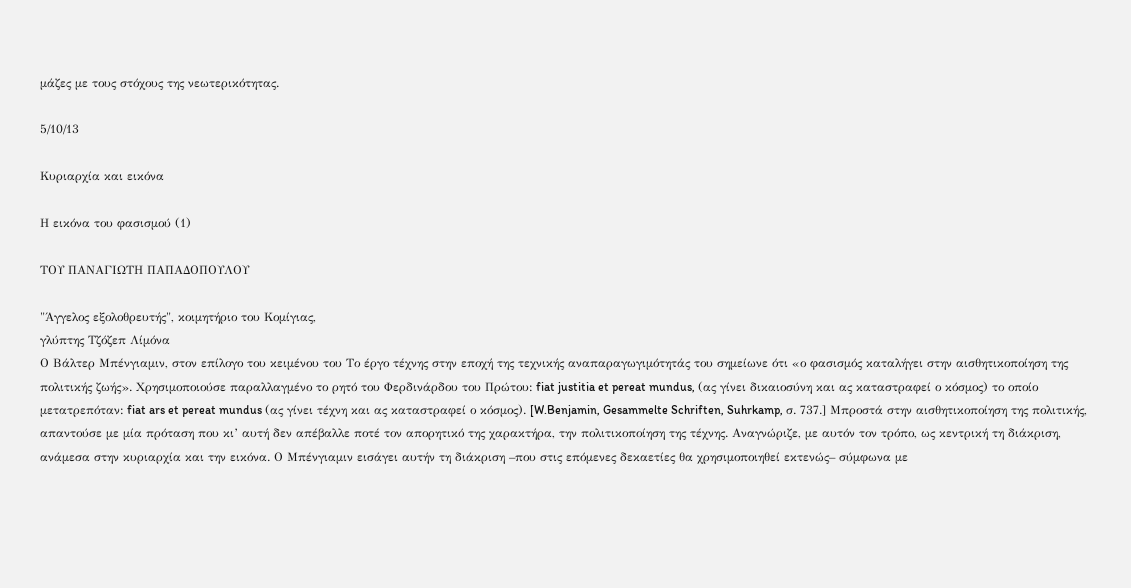μάζες με τους στόχους της νεωτερικότητας.

5/10/13

Κυριαρχία και εικόνα

Η εικόνα του φασισμού (1)

ΤΟΥ ΠΑΝΑΓΙΩΤΗ ΠΑΠΑΔΟΠΟΥΛΟΥ

"Άγγελος εξολοθρευτής", κοιμητήριο του Κομίγιας,
γλύπτης Τζόζεπ Λίμόνα
Ο Βάλτερ Μπένγιαμιν, στον επίλογο του κειμένου του Το έργο τέχνης στην εποχή της τεχνικής αναπαραγωγιμότητάς του σημείωνε ότι «ο φασισμός καταλήγει στην αισθητικοποίηση της πολιτικής ζωής». Χρησιμοποιούσε παραλλαγμένο το ρητό του Φερδινάρδου του Πρώτου: fiat justitia et pereat mundus, (ας γίνει δικαιοσύνη και ας καταστραφεί ο κόσμος) το οποίο μετατρεπόταν: fiat ars et pereat mundus (ας γίνει τέχνη και ας καταστραφεί ο κόσμος). [W.Benjamin, Gesammelte Schriften, Suhrkamp, σ. 737.] Μπροστά στην αισθητικοποίηση της πολιτικής, απαντούσε με μία πρόταση που κι’ αυτή δεν απέβαλλε ποτέ τον απορητικό της χαρακτήρα, την πολιτικοποίηση της τέχνης. Αναγνώριζε, με αυτόν τον τρόπο, ως κεντρική τη διάκριση, ανάμεσα στην κυριαρχία και την εικόνα. Ο Μπένγιαμιν εισάγει αυτήν τη διάκριση –που στις επόμενες δεκαετίες θα χρησιμοποιηθεί εκτενώς– σύμφωνα με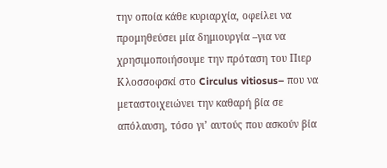την οποία κάθε κυριαρχία, οφείλει να προμηθεύσει μία δημιουργία –για να χρησιμοποιήσουμε την πρόταση του Πιερ Κλοσσοφσκί στο Circulus vitiosus– που να μεταστοιχειώνει την καθαρή βία σε απόλαυση, τόσο γι’ αυτούς που ασκούν βία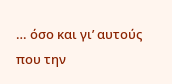… όσο και γι’ αυτούς που την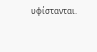υφίστανται.